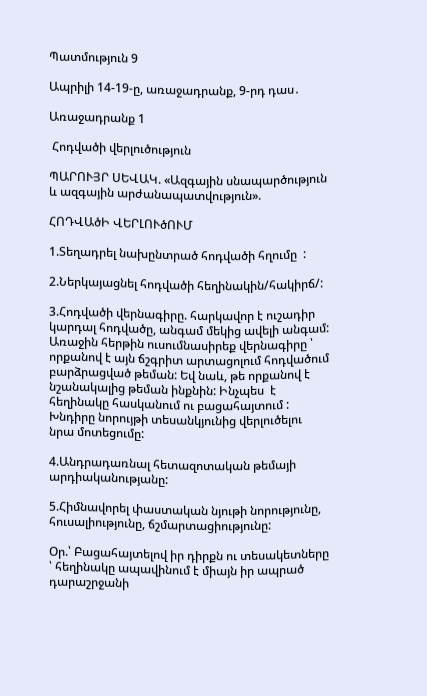Պատմություն 9

Ապրիլի 14-19-ը, առաջադրանք, 9-րդ դաս․

Առաջադրանք 1

 Հոդվածի վերլուծություն

ՊԱՐՈՒՅՐ ՍԵՎԱԿ. «Ազգային սնապարծություն և ազգային արժանապատվություն».

ՀՈԴՎԱծԻ ՎԵՐԼՈՒծՈՒՄ

1.Տեղադրել նախընտրած հոդվածի հղումը  :

2.Ներկայացնել հոդվածի հեղինակին/հակիրճ/:

3.Հոդվածի վերնագիրը. հարկավոր է ուշադիր կարդալ հոդվածը, անգամ մեկից ավելի անգամ: Առաջին հերթին ուսումնասիրեք վերնագիրը ՝ որքանով է այն ճշգրիտ արտացոլում հոդվածում բարձրացված թեման: Եվ նաև, թե որքանով է նշանակալից թեման ինքնին: Ինչպես  է հեղինակը հասկանում ու բացահայտում : Խնդիրը նորույթի տեսանկյունից վերլուծելու նրա մոտեցումը:

4.Անդրադառնալ հետազոտական թեմայի արդիականությանը:

5.Հիմնավորել փաստական նյութի նորությունը, հուսալիությունը, ճշմարտացիությունը:

Օր.՝ Բացահայտելով իր դիրքն ու տեսակետները ՝ հեղինակը ապավինում է միայն իր ապրած դարաշրջանի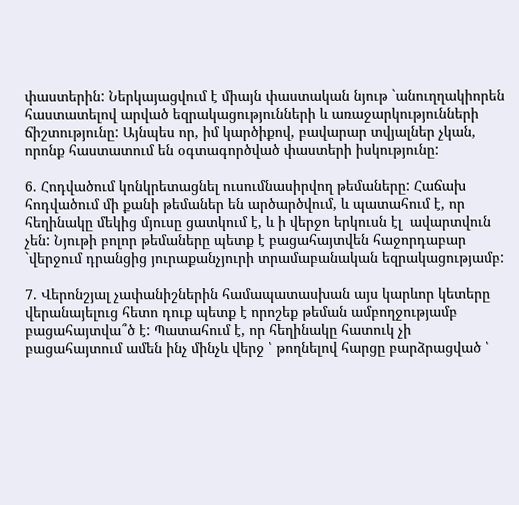փաստերին: Ներկայացվում է միայն փաստական նյութ `անուղղակիորեն հաստատելով արված եզրակացությունների և առաջարկությունների ճիշտությունը: Այնպես որ, իմ կարծիքով, բավարար տվյալներ չկան, որոնք հաստատում են օգտագործված փաստերի իսկությունը:

6. Հոդվածում կոնկրետացնել ուսումնասիրվող թեմաները: Հաճախ հոդվածում մի քանի թեմաներ են արծարծվում, և պատահում է, որ հեղինակը մեկից մյուսը ցատկում է, և ի վերջո երկուսն էլ  ավարտվուն չեն: Նյութի բոլոր թեմաները պետք է բացահայտվեն հաջորդաբար `վերջում դրանցից յուրաքանչյուրի տրամաբանական եզրակացությամբ:

7. Վերոնշյալ չափանիշներին համապատասխան այս կարևոր կետերը վերանայելուց հետո դուք պետք է որոշեք թեման ամբողջությամբ բացահայտվա՞ծ է: Պատահում է, որ հեղինակը հատուկ չի բացահայտում ամեն ինչ մինչև վերջ ՝ թողնելով հարցը բարձրացված ՝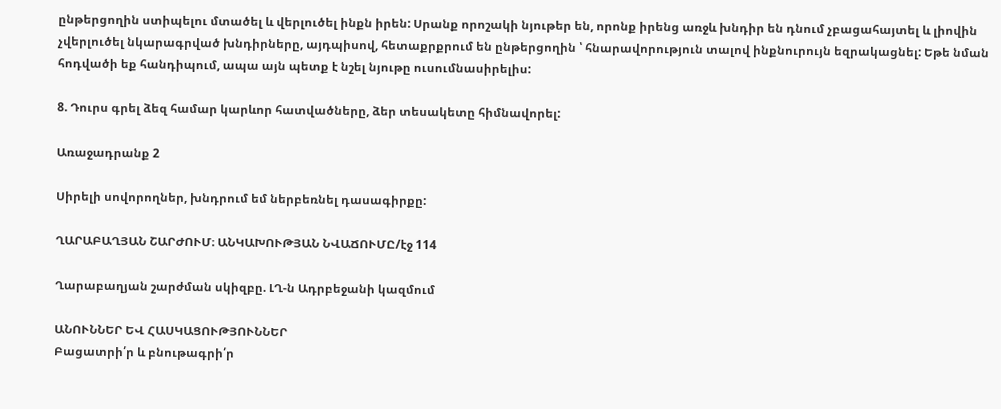ընթերցողին ստիպելու մտածել և վերլուծել ինքն իրեն: Սրանք որոշակի նյութեր են, որոնք իրենց առջև խնդիր են դնում չբացահայտել և լիովին չվերլուծել նկարագրված խնդիրները, այդպիսով, հետաքրքրում են ընթերցողին ՝ հնարավորություն տալով ինքնուրույն եզրակացնել: Եթե նման հոդվածի եք հանդիպում, ապա այն պետք է նշել նյութը ուսումնասիրելիս:

8. Դուրս գրել ձեզ համար կարևոր հատվածները, ձեր տեսակետը հիմնավորել:

Առաջադրանք 2

Սիրելի սովորողներ, խնդրում եմ ներբեռնել դասագիրքը:

ՂԱՐԱԲԱՂՅԱՆ ՇԱՐԺՈՒՄ։ ԱՆԿԱԽՈՒԹՅԱՆ ՆՎԱՃՈՒՄԸ/էջ 114

Ղարաբաղյան շարժման սկիզբը. ԼՂ-ն Ադրբեջանի կազմում

ԱՆՈՒՆՆԵՐ ԵՎ ՀԱՍԿԱՑՈՒԹՅՈՒՆՆԵՐ
Բացատրի՛ր և բնութագրի՛ր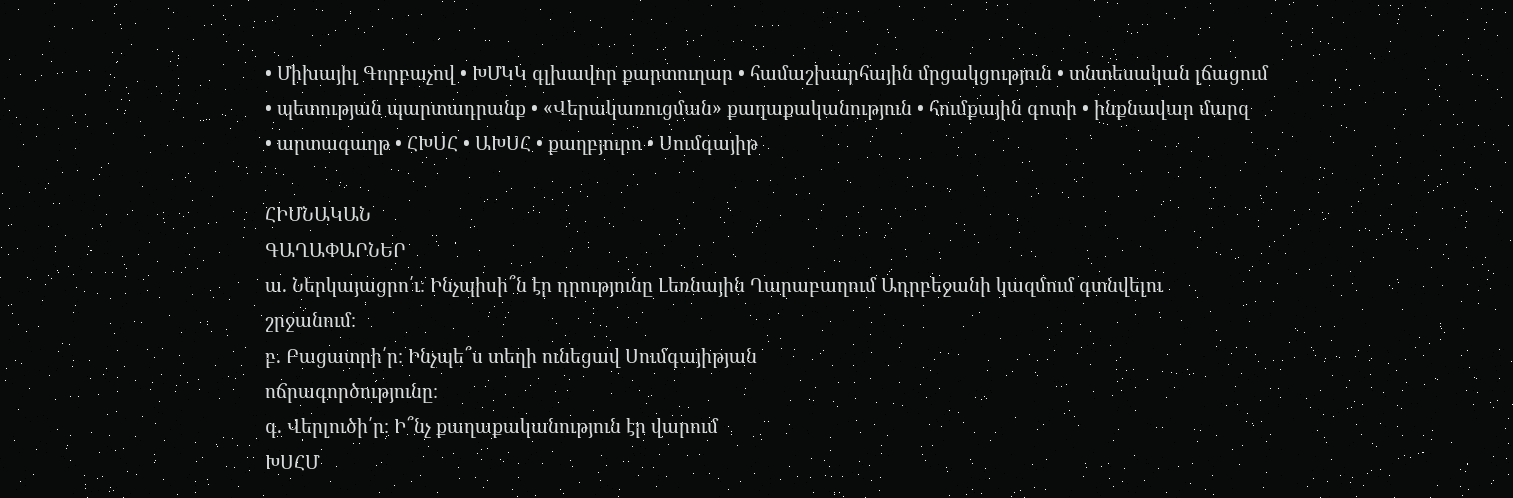• Միխայիլ Գորբաչով • ԽՄԿԿ գլխավոր քարտուղար • համաշխարհային մրցակցություն • տնտեսական լճացում
• պետության պարտադրանք • «Վերակառուցման» քաղաքականություն • հումքային գոտի • ինքնավար մարզ
• արտագաղթ • ՀԽՍՀ • ԱԽՍՀ • քաղբյուրո • Սումգայիթ

ՀԻՄՆԱԿԱՆ
ԳԱՂԱՓԱՐՆԵՐ
ա. Ներկայացրո՛ւ։ Ինչպիսի՞ն էր դրությունը Լեռնային Ղարաբաղում Ադրբեջանի կազմում գտնվելու
շրջանում։
բ. Բացատրի՛ր։ Ինչպե՞ս տեղի ունեցավ Սումգայիթյան
ոճրագործությունը։
գ. Վերլուծի՛ր։ Ի՞նչ քաղաքականություն էր վարում
ԽՍՀՄ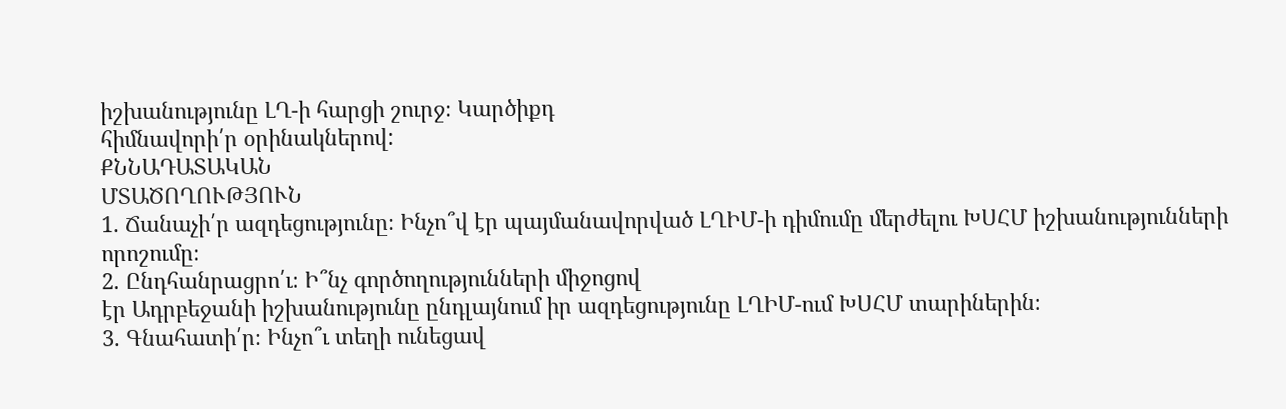իշխանությունը ԼՂ-ի հարցի շուրջ։ Կարծիքդ
հիմնավորի՛ր օրինակներով:
ՔՆՆԱԴԱՏԱԿԱՆ
ՄՏԱԾՈՂՈՒԹՅՈՒՆ
1. Ճանաչի՛ր ազդեցությունը։ Ինչո՞վ էր պայմանավորված ԼՂԻՄ-ի դիմումը մերժելու ԽՍՀՄ իշխանությունների որոշումը։
2. Ընդհանրացրո՛ւ։ Ի՞նչ գործողությունների միջոցով
էր Ադրբեջանի իշխանությունը ընդլայնում իր ազդեցությունը ԼՂԻՄ-ում ԽՍՀՄ տարիներին։
3. Գնահատի՛ր։ Ինչո՞ւ տեղի ունեցավ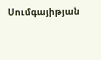Սումգայիթյան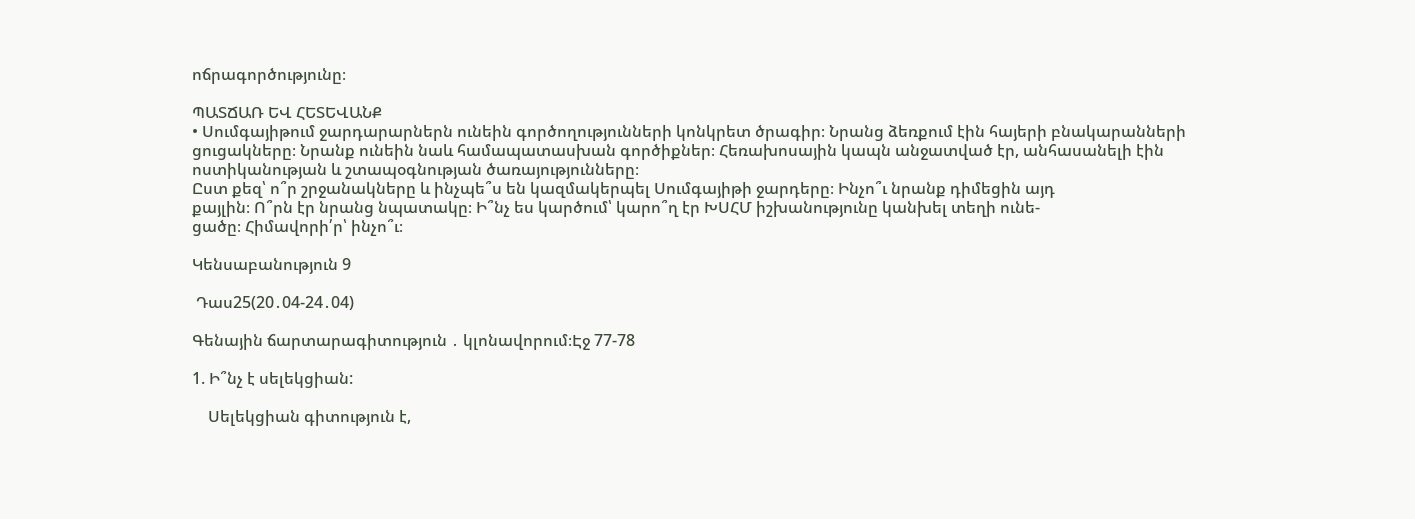ոճրագործությունը։

ՊԱՏՃԱՌ ԵՎ ՀԵՏԵՎԱՆՔ
• Սումգայիթում ջարդարարներն ունեին գործողությունների կոնկրետ ծրագիր։ Նրանց ձեռքում էին հայերի բնակարանների ցուցակները։ Նրանք ունեին նաև համապատասխան գործիքներ։ Հեռախոսային կապն անջատված էր, անհասանելի էին ոստիկանության և շտապօգնության ծառայությունները։
Ըստ քեզ՝ ո՞ր շրջանակները և ինչպե՞ս են կազմակերպել Սումգայիթի ջարդերը։ Ինչո՞ւ նրանք դիմեցին այդ
քայլին։ Ո՞րն էր նրանց նպատակը։ Ի՞նչ ես կարծում՝ կարո՞ղ էր ԽՍՀՄ իշխանությունը կանխել տեղի ունե‑
ցածը։ Հիմավորի՛ր՝ ինչո՞ւ։

Կենսաբանություն 9

 Դաս25(20․04-24․04)

Գենային ճարտարագիտություն ․ կլոնավորում։Էջ 77-78

1. Ի՞նչ է սելեկցիան:

    Սելեկցիան գիտություն է,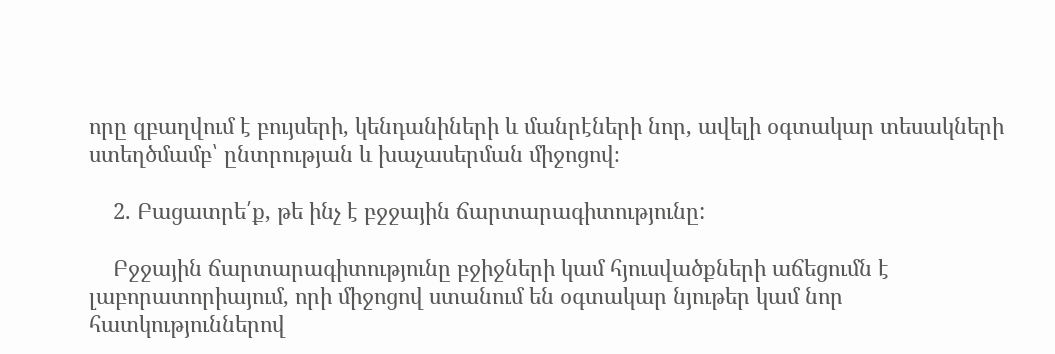որը զբաղվում է բույսերի, կենդանիների և մանրէների նոր, ավելի օգտակար տեսակների ստեղծմամբ՝ ընտրության և խաչասերման միջոցով։

    2. Բացատրե՛ք, թե ինչ է բջջային ճարտարագիտությունը:

    Բջջային ճարտարագիտությունը բջիջների կամ հյուսվածքների աճեցումն է լաբորատորիայում, որի միջոցով ստանում են օգտակար նյութեր կամ նոր հատկություններով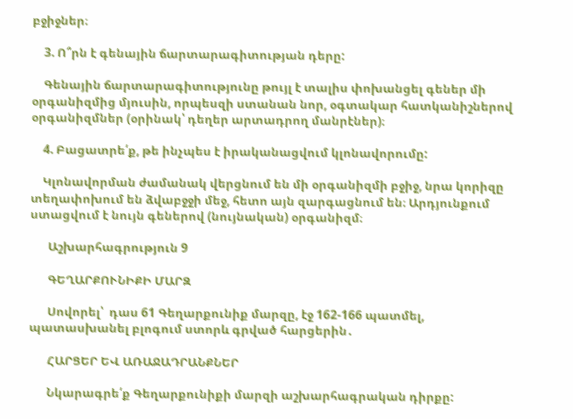բջիջներ։

    3. Ո՞րն է գենային ճարտարագիտության դերը:

    Գենային ճարտարագիտությունը թույլ է տալիս փոխանցել գեներ մի օրգանիզմից մյուսին, որպեսզի ստանան նոր, օգտակար հատկանիշներով օրգանիզմներ (օրինակ՝ դեղեր արտադրող մանրէներ)։

    4. Բացատրե՛ք, թե ինչպես է իրականացվում կլոնավորումը:

    Կլոնավորման ժամանակ վերցնում են մի օրգանիզմի բջիջ, նրա կորիզը տեղափոխում են ձվաբջջի մեջ, հետո այն զարգացնում են։ Արդյունքում ստացվում է նույն գեներով (նույնական) օրգանիզմ։

      Աշխարհագրություն 9

      ԳԵՂԱՐՔՈՒՆԻՔԻ ՄԱՐԶ

      Սովորել՝  դաս 61 Գեղարքունիք մարզը, էջ 162-166 պատմել, պատասխանել բլոգում ստորև գրված հարցերին․

      ՀԱՐՑԵՐ ԵՎ ԱՌԱՋԱԴՐԱՆՔՆԵՐ

      Նկարագրե՛ք Գեղարքունիքի մարզի աշխարհագրական դիրքը: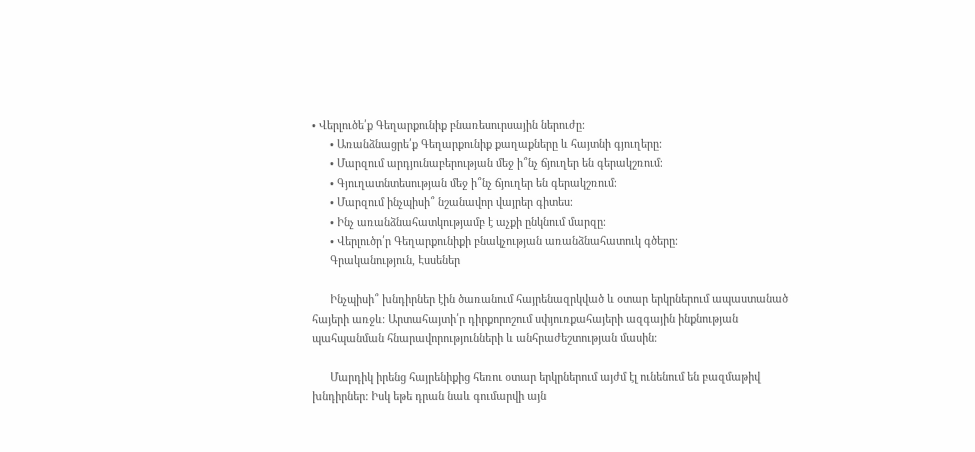• Վերլուծե՛ք Գեղարքունիք բնառեսուրսային ներուժը:
      • Առանձնացրե՛ք Գեղարքունիք քաղաքները և հայտնի գյուղերը:
      • Մարզում արդյունաբերության մեջ ի՞նչ ճյուղեր են գերակշռում։
      • Գյուղատնտեսության մեջ ի՞նչ ճյուղեր են գերակշռում։
      • Մարզում ինչպիսի՞ նշանավոր վայրեր գիտես։
      • Ինչ առանձնահատկությամբ է աչքի ընկնում մարզը։
      • Վերլուծր՛ր Գեղարքունիքի բնակչության առանձնահատուկ գծերը։
      Գրականություն, Էսսեներ

      Ինչպիսի՞ խնդիրներ էին ծառանում հայրենազրկված և օտար երկրներում ապաստանած հայերի առջև։ Արտահայտի՛ր դիրքորոշում սփյուռքահայերի ազգային ինքնության պահպանման հնարավորությունների և անհրաժեշտության մասին։

      Մարդիկ իրենց հայրենիքից հեռու օտար երկրներում այժմ էլ ունենում են բազմաթիվ խնդիրներ: Իսկ եթե դրան նաև գումարվի այն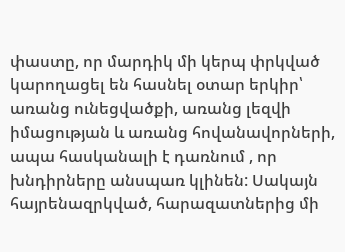փաստը, որ մարդիկ մի կերպ փրկված կարողացել են հասնել օտար երկիր՝ առանց ունեցվածքի, առանց լեզվի իմացության և առանց հովանավորների, ապա հասկանալի է դառնում , որ խնդիրները անսպառ կլինեն: Սակայն հայրենազրկված, հարազատներից մի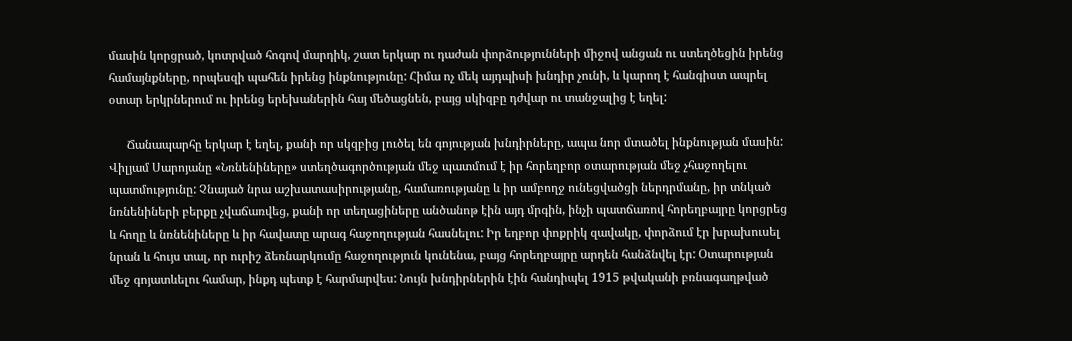մասին կորցրած, կոտրված հոգով մարդիկ, շատ երկար ու դաժան փորձությունների միջով անցան ու ստեղծեցին իրենց համայնքները, որպեսզի պահեն իրենց ինքնությունը: Հիմա ոչ մեկ այդպիսի խնդիր չունի, և կարող է հանգիստ ապրել օտար երկրներում ու իրենց երեխաներին հայ մեծացնեն, բայց սկիզբը դժվար ու տանջալից է եղել:

      Ճանապարհը երկար է եղել, քանի որ սկզբից լուծել են գոյության խնդիրները, ապա նոր մտածել ինքնության մասին: Վիլյամ Սարոյանը «Նռնենիները» ստեղծագործության մեջ պատմում է իր հորեղբոր օտարության մեջ չհաջողելու պատմությունը: Չնայած նրա աշխատասիրությանը, համառությանը և իր ամբողջ ունեցվածցի ներդրմանը, իր տնկած նռնենիների բերքը չվաճառվեց, քանի որ տեղացիները անծանոթ էին այդ մրգին, ինչի պատճառով հորեղբայրը կորցրեց և հողը և նռնենիները և իր հավատը արագ հաջողության հասնելու: Իր եղբոր փոքրիկ զավակը, փորձում էր խրախուսել նրան և հույս տալ, որ ուրիշ ձեռնարկումը հաջողություն կունենա, բայց հորեղբայրը արդեն հանձնվել էր: Օտարության մեջ գոյատևելու համար, ինքդ պետք է հարմարվես: Նույն խնդիրներին էին հանդիպել 1915 թվականի բռնագաղթված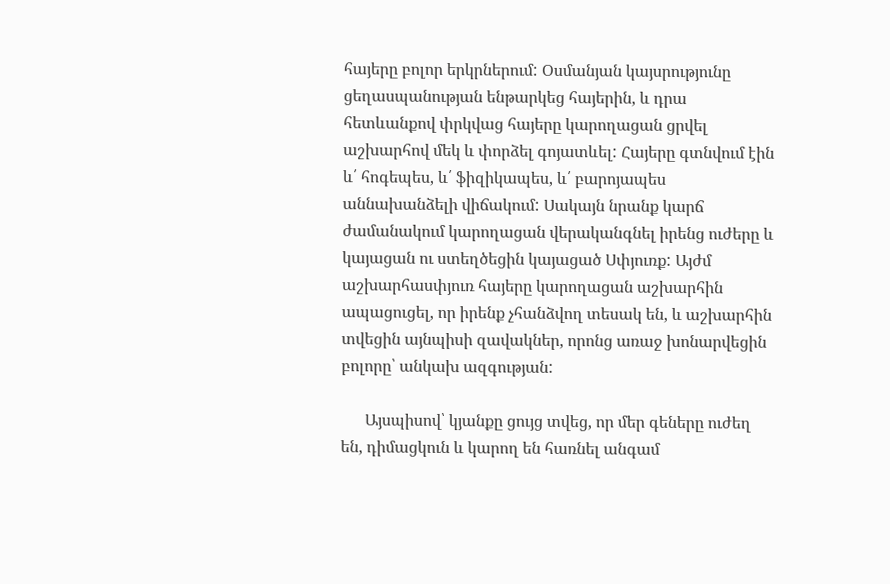հայերը բոլոր երկրներում: Օսմանյան կայսրությունը ցեղասպանության ենթարկեց հայերին, և դրա հետևանքով փրկվաց հայերը կարողացան ցրվել աշխարհով մեկ և փորձել գոյատևել: Հայերը գտնվում էին և՛ հոգեպես, և՛ ֆիզիկապես, և՛ բարոյապես աննախանձելի վիճակում: Սակայն նրանք կարճ ժամանակում կարողացան վերականգնել իրենց ուժերը և կայացան ու ստեղծեցին կայացած Սփյուռք: Այժմ աշխարհասփյուռ հայերը կարողացան աշխարհին ապացուցել, որ իրենք չհանձվող տեսակ են, և աշխարհին տվեցին այնպիսի զավակներ, որոնց առաջ խոնարվեցին բոլորը՝ անկախ ազգության:

      Այսպիսով՝ կյանքը ցույց տվեց, որ մեր գեները ուժեղ են, դիմացկուն և կարող են հառնել անգամ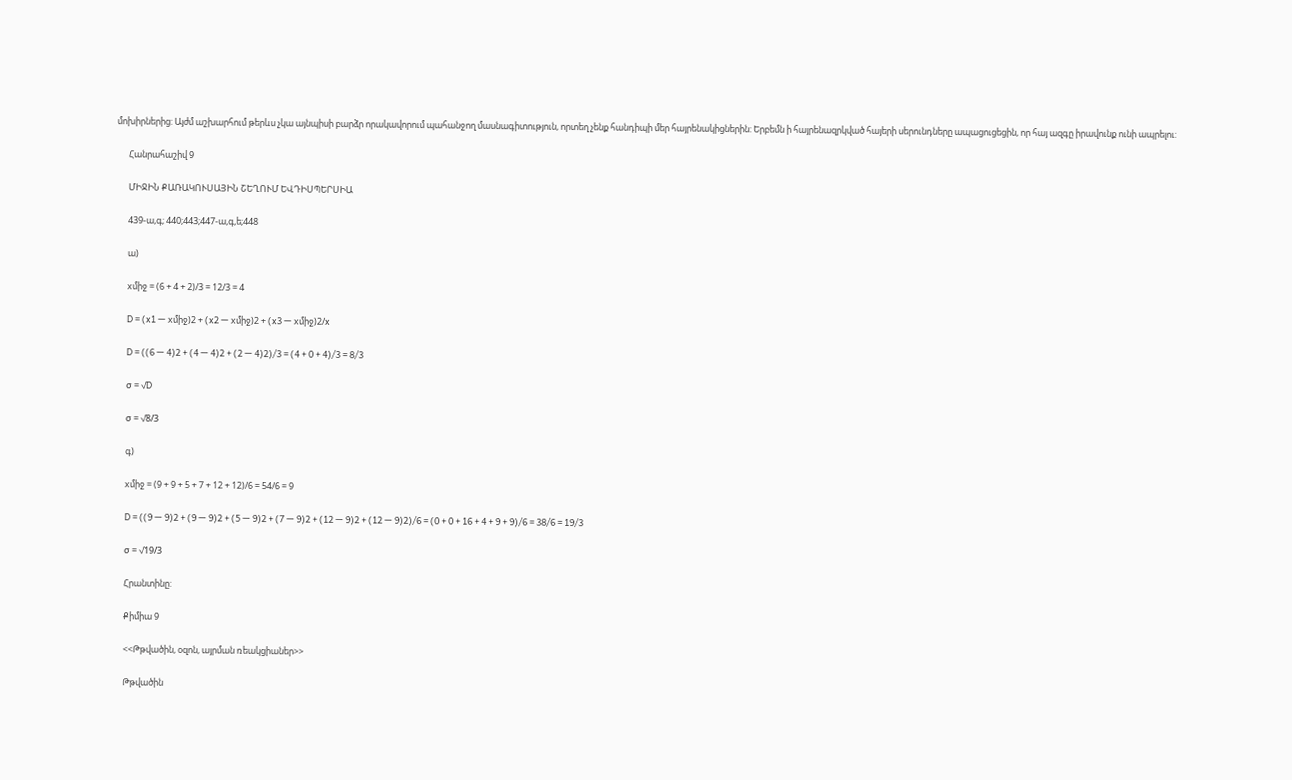մոխիրներից: Այժմ աշխարհում թերևս չկա այնպիսի բարձր որակավորում պահանջող մասնագիտություն, որտեղ չենք հանդիպի մեր հայրենակիցներին: Երբեմն ի հայրենազրկված հայերի սերունդները ապացուցեցին, որ հայ ազգը իրավունք ունի ապրելու:

      Հանրահաշիվ 9

      ՄԻՋԻՆ ՔԱՌԱԿՈՒՍԱՅԻՆ ՇԵՂՈՒՄ ԵՎԴԻՍՊԵՐՍԻԱ

      439-ա,գ; 440;443;447-ա,գ,ե;448

      ա)

      xմիջ = (6 + 4 + 2)/3 = 12/3 = 4

      D = (x1 — xմիջ)2 + (x2 — xմիջ)2 + (x3 — xմիջ)2/x

      D = ((6 — 4)2 + (4 — 4)2 + (2 — 4)2)/3 = (4 + 0 + 4)/3 = 8/3

      σ = √D

      σ = √8/3

      գ)

      xմիջ = (9 + 9 + 5 + 7 + 12 + 12)/6 = 54/6 = 9

      D = ((9 — 9)2 + (9 — 9)2 + (5 — 9)2 + (7 — 9)2 + (12 — 9)2 + (12 — 9)2)/6 = (0 + 0 + 16 + 4 + 9 + 9)/6 = 38/6 = 19/3

      σ = √19/3

      Հրանտինը:

      Քիմիա 9

      <<Թթվածին, օզոն, այրման ռեակցիաներ>>

      Թթվածին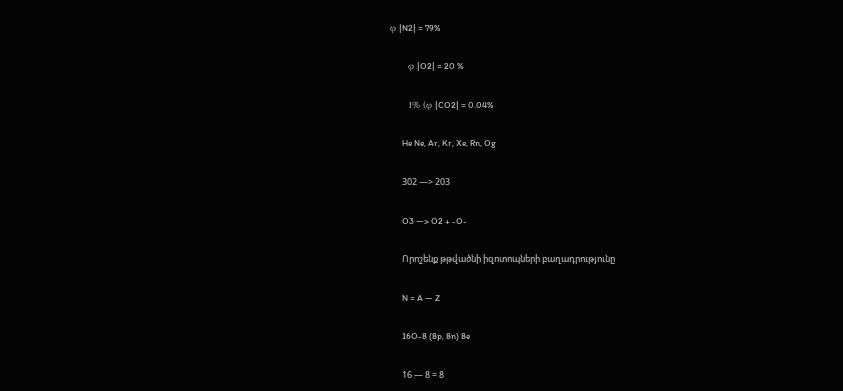φ |N2| = 79%

      φ |O2| = 20 %

      1% (φ |CO2| = 0.04%

      He Ne, Ar, Kr, Xe, Rn, Og

      302 —> 203

      O3 —> O2 + -O-

      Որոշենք թթվածնի իզոտոպների բաղադրությունը

      N = A — Z

      16O-8 (8p, 8n) 8e

      16 — 8 = 8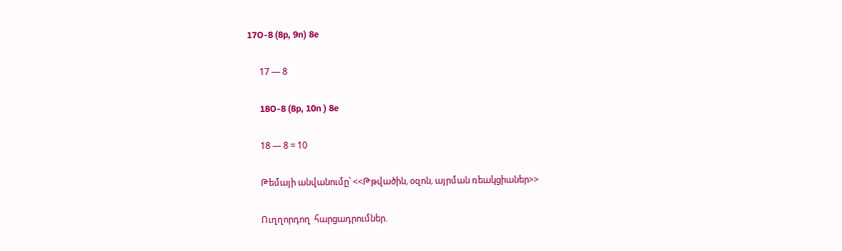17O-8 (8p, 9n) 8e

      17 — 8

      18O-8 (8p, 10n ) 8e

      18 — 8 = 10

      Թեմայի անվանումը՝ <<Թթվածին, օզոն, այրման ռեակցիաներ>>

      Ուղղորդող  հարցադրումներ.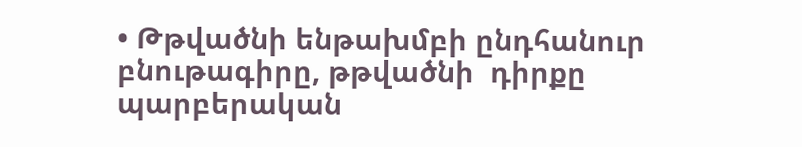• Թթվածնի ենթախմբի ընդհանուր  բնութագիրը, թթվածնի  դիրքը  պարբերական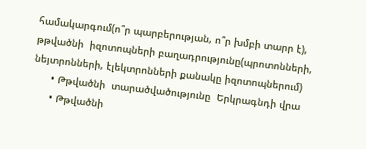համակարգում(ո՞ր պարբերության, ո՞ր խմբի տարր է), թթվածնի  իզոտոպների բաղադրությունը(պրոտոնների, նեյտրոնների, էլեկտրոնների քանակը իզոտոպներում)
      • Թթվածնի  տարածվածությունը  Երկրագնդի վրա
      • Թթվածնի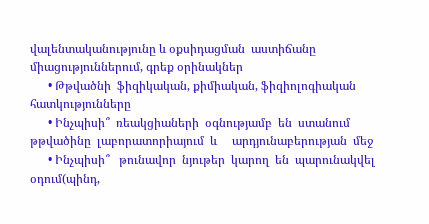վալենտականությունը և օքսիդացման  աստիճանը  միացություններում, գրեք օրինակներ
      • Թթվածնի  ֆիզիկական, քիմիական, ֆիզիոլոգիական  հատկությունները
      • Ինչպիսի՞  ռեակցիաների  օգնությամբ  են  ստանում  թթվածինը  լաբորատորիայում  և     արդյունաբերության  մեջ
      • Ինչպիսի՞   թունավոր  նյութեր  կարող  են  պարունակվել օդում(պինդ,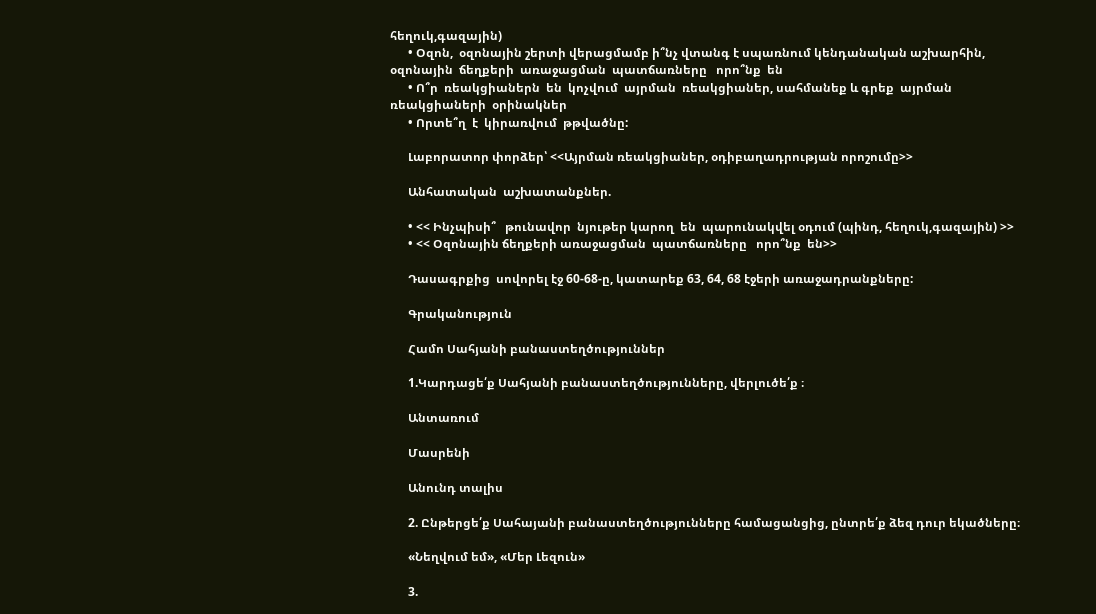հեղուկ,գազային)
      • Օզոն,  օզոնային շերտի վերացմամբ ի՞նչ վտանգ է սպառնում կենդանական աշխարհին, օզոնային  ճեղքերի  առաջացման  պատճառները   որո՞նք  են
      • Ո՞ր  ռեակցիաներն  են  կոչվում  այրման  ռեակցիաներ, սահմանեք և գրեք  այրման ռեակցիաների  օրինակներ
      • Որտե՞ղ  է  կիրառվում  թթվածնը:

      Լաբորատոր փորձեր՝ <<Այրման ռեակցիաներ, օդիբաղադրության որոշումը>>

      Անհատական  աշխատանքներ.

      • << Ինչպիսի՞   թունավոր  նյութեր կարող  են  պարունակվել օդում (պինդ, հեղուկ,գազային) >>
      • << Օզոնային ճեղքերի առաջացման  պատճառները   որո՞նք  են>>

      Դասագրքից  սովորել էջ 60-68-ը, կատարեք 63, 64, 68 էջերի առաջադրանքները:

      Գրականություն

      Համո Սահյանի բանաստեղծություններ

      1.Կարդացե՛ք Սահյանի բանաստեղծությունները, վերլուծե՛ք ։

      Անտառում

      Մասրենի

      Անունդ տալիս

      2. Ընթերցե՛ք Սահայանի բանաստեղծությունները համացանցից, ընտրե՛ք ձեզ դուր եկածները։

      «Նեղվում եմ», «Մեր Լեզուն»

      3.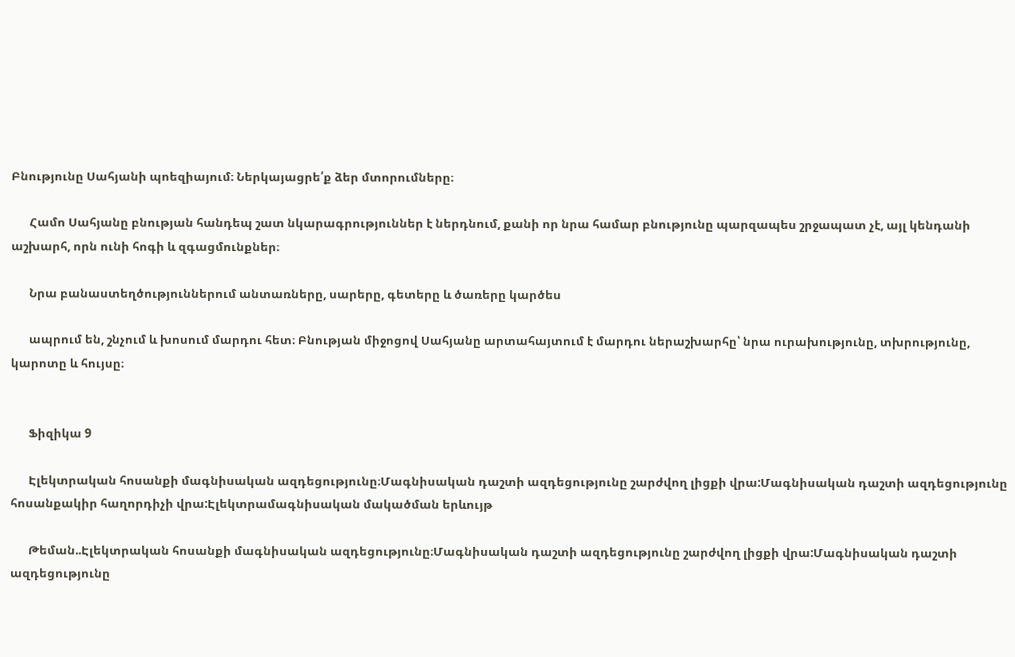Բնությունը Սահյանի պոեզիայում։ Ներկայացրե՛ք ձեր մտորումները։

      Համո Սահյանը բնության հանդեպ շատ նկարագրություններ է ներդնում, քանի որ նրա համար բնությունը պարզապես շրջապատ չէ, այլ կենդանի աշխարհ, որն ունի հոգի և զգացմունքներ։

      Նրա բանաստեղծություններում անտառները, սարերը, գետերը և ծառերը կարծես

      ապրում են, շնչում և խոսում մարդու հետ։ Բնության միջոցով Սահյանը արտահայտում է մարդու ներաշխարհը՝ նրա ուրախությունը, տխրությունը, կարոտը և հույսը։


      Ֆիզիկա 9

      Էլեկտրական հոսանքի մագնիսական ազդեցությունը։Մագնիսական դաշտի ազդեցությունը շարժվող լիցքի վրա:Մագնիսական դաշտի ազդեցությունը հոսանքակիր հաղորդիչի վրա:Էլեկտրամագնիսական մակածման երևույթ

      Թեման..Էլեկտրական հոսանքի մագնիսական ազդեցությունը։Մագնիսական դաշտի ազդեցությունը շարժվող լիցքի վրա:Մագնիսական դաշտի ազդեցությունը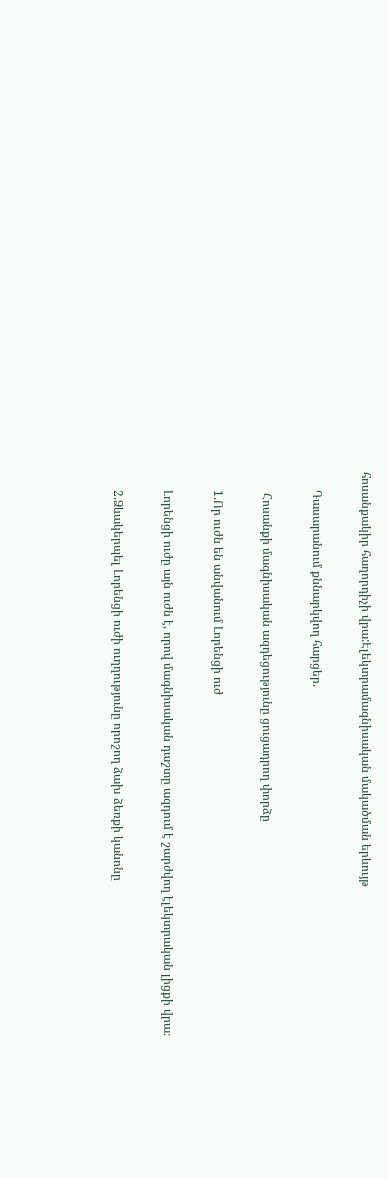հոսանքակիր հաղորդիչի վրա:Էլեկտրամագնիսական մակածման երևույթ

      Դասարանում քննարկվող հարցեր.

       Հոսանքի մագնիսական ազդեցությունը ցուցադրող փորձը

      1.Որ ուժն են անվանում Լորենցի ուժ

      Լորենցի ուժը այն ուժն է, որով մագնիսական դաշտը ազդում է շարժվող էլեկտրական լիցքի վրա։

      2.Ձևակերպել Լորենցի ուժի ուղղությունը որոշող ձախ ձեռքի կանոնը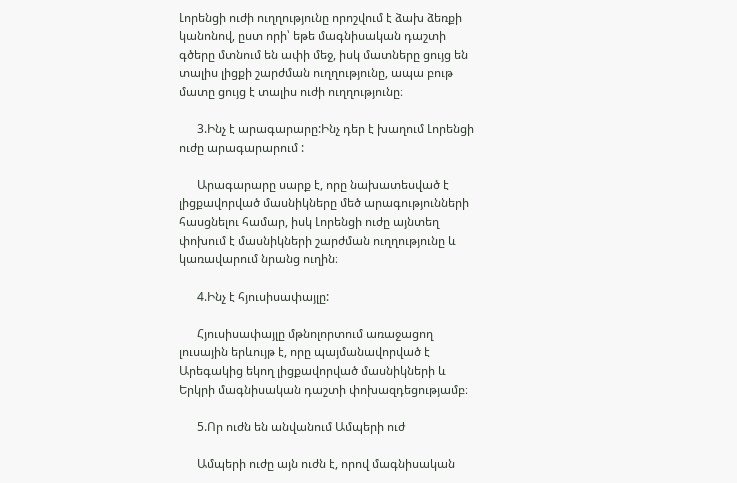Լորենցի ուժի ուղղությունը որոշվում է ձախ ձեռքի կանոնով, ըստ որի՝ եթե մագնիսական դաշտի գծերը մտնում են ափի մեջ, իսկ մատները ցույց են տալիս լիցքի շարժման ուղղությունը, ապա բութ մատը ցույց է տալիս ուժի ուղղությունը։

      3.Ինչ է արագարարը:Ինչ դեր է խաղում Լորենցի ուժը արագարարում :

      Արագարարը սարք է, որը նախատեսված է լիցքավորված մասնիկները մեծ արագությունների հասցնելու համար, իսկ Լորենցի ուժը այնտեղ փոխում է մասնիկների շարժման ուղղությունը և կառավարում նրանց ուղին։

      4.Ինչ է հյուսիսափայլը:

      Հյուսիսափայլը մթնոլորտում առաջացող լուսային երևույթ է, որը պայմանավորված է Արեգակից եկող լիցքավորված մասնիկների և Երկրի մագնիսական դաշտի փոխազդեցությամբ։

      5.Որ ուժն են անվանում Ամպերի ուժ

      Ամպերի ուժը այն ուժն է, որով մագնիսական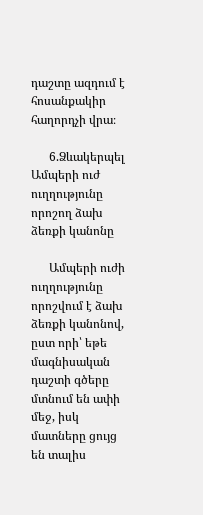դաշտը ազդում է հոսանքակիր հաղորդչի վրա։

      6.Ձևակերպել Ամպերի ուժ ուղղությունը որոշող ձախ ձեռքի կանոնը

      Ամպերի ուժի ուղղությունը որոշվում է ձախ ձեռքի կանոնով, ըստ որի՝ եթե մագնիսական դաշտի գծերը մտնում են ափի մեջ, իսկ մատները ցույց են տալիս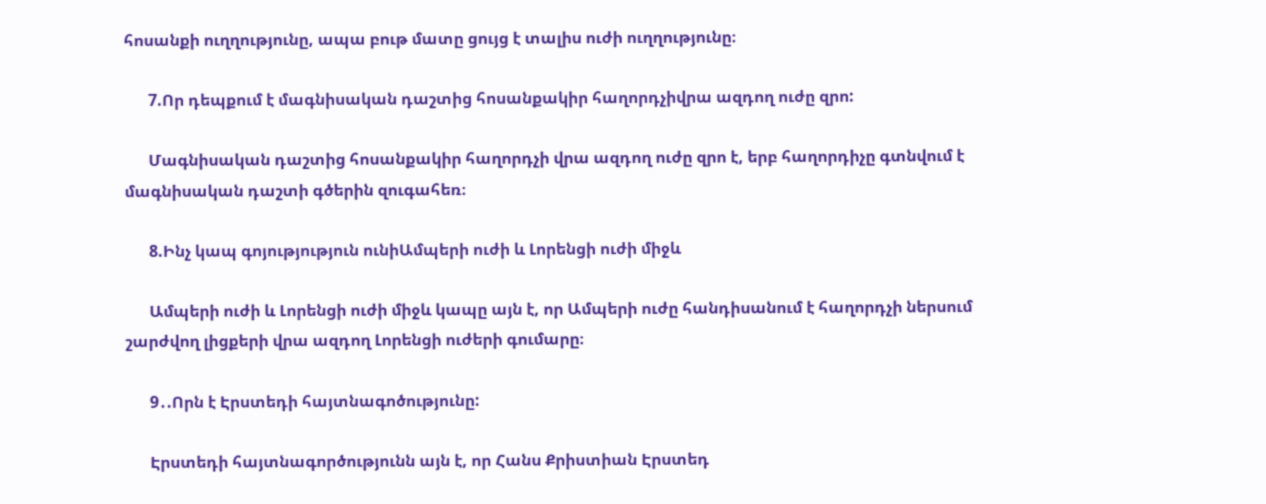հոսանքի ուղղությունը, ապա բութ մատը ցույց է տալիս ուժի ուղղությունը։

      7.Որ դեպքում է մագնիսական դաշտից հոսանքակիր հաղորդչիվրա ազդող ուժը զրո:

      Մագնիսական դաշտից հոսանքակիր հաղորդչի վրա ազդող ուժը զրո է, երբ հաղորդիչը գտնվում է մագնիսական դաշտի գծերին զուգահեռ։

      8.Ինչ կապ գոյությություն ունիԱմպերի ուժի և Լորենցի ուժի միջև

      Ամպերի ուժի և Լորենցի ուժի միջև կապը այն է, որ Ամպերի ուժը հանդիսանում է հաղորդչի ներսում շարժվող լիցքերի վրա ազդող Լորենցի ուժերի գումարը։

      9․.Որն է Էրստեդի հայտնագոծությունը:

      Էրստեդի հայտնագործությունն այն է, որ Հանս Քրիստիան Էրստեդ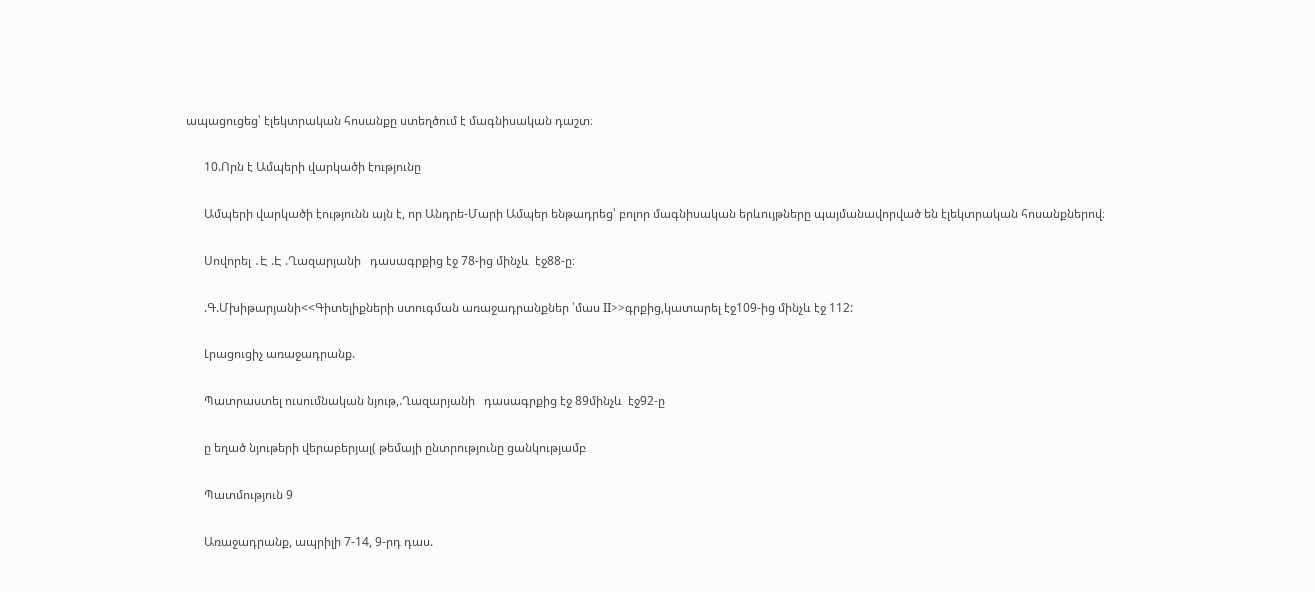ապացուցեց՝ էլեկտրական հոսանքը ստեղծում է մագնիսական դաշտ։

      10.Որն է Ամպերի վարկածի էությունը

      Ամպերի վարկածի էությունն այն է, որ Անդրե-Մարի Ամպեր ենթադրեց՝ բոլոր մագնիսական երևույթները պայմանավորված են էլեկտրական հոսանքներով։

      Սովորել ․Է .Է .Ղազարյանի   դասագրքից էջ 78-ից մինչև  էջ88-ը։

      .Գ.Մխիթարյանի<<Գիտելիքների ստուգման առաջադրանքներ ՝մաս II>>գրքից,կատարել էջ109-ից մինչև էջ 112:

      Լրացուցիչ առաջադրանք.

      Պատրաստել ուսումնական նյութ,.Ղազարյանի   դասագրքից էջ 89մինչև  էջ92-ը

      ը եղած նյութերի վերաբերյալ( թեմայի ընտրությունը ցանկությամբ

      Պատմություն 9

      Առաջադրանք, ապրիլի 7-14, 9-րդ դաս.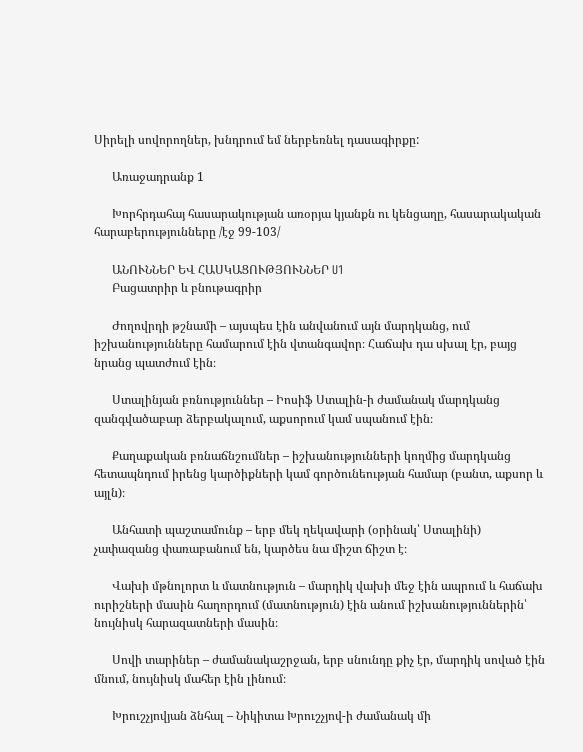Սիրելի սովորողներ, խնդրում եմ ներբեռնել դասագիրքը:

      Առաջադրանք 1

      Խորհրդահայ հասարակության առօրյա կյանքն ու կենցաղը, հասարակական հարաբերությունները /էջ 99-103/

      ԱՆՈՒՆՆԵՐ ԵՎ ՀԱՍԿԱՑՈՒԹՅՈՒՆՆԵՐ U1
      Բացատրիր և բնութագրիր

      Ժողովրդի թշնամի – այսպես էին անվանում այն մարդկանց, ում իշխանությունները համարում էին վտանգավոր։ Հաճախ դա սխալ էր, բայց նրանց պատժում էին։

      Ստալինյան բռնություններ – Իոսիֆ Ստալին-ի ժամանակ մարդկանց զանգվածաբար ձերբակալում, աքսորում կամ սպանում էին։

      Քաղաքական բռնաճնշումներ – իշխանությունների կողմից մարդկանց հետապնդում իրենց կարծիքների կամ գործունեության համար (բանտ, աքսոր և այլն)։

      Անհատի պաշտամունք – երբ մեկ ղեկավարի (օրինակ՝ Ստալինի) չափազանց փառաբանում են, կարծես նա միշտ ճիշտ է։

      Վախի մթնոլորտ և մատնություն – մարդիկ վախի մեջ էին ապրում և հաճախ ուրիշների մասին հաղորդում (մատնություն) էին անում իշխանություններին՝ նույնիսկ հարազատների մասին։

      Սովի տարիներ – ժամանակաշրջան, երբ սնունդը քիչ էր, մարդիկ սոված էին մնում, նույնիսկ մահեր էին լինում։

      Խրուշչյովյան ձնհալ – Նիկիտա Խրուշչյով-ի ժամանակ մի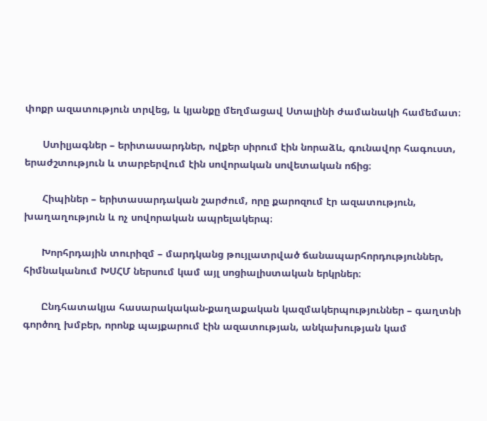փոքր ազատություն տրվեց, և կյանքը մեղմացավ Ստալինի ժամանակի համեմատ։

      Ստիլյագներ – երիտասարդներ, ովքեր սիրում էին նորաձև, գունավոր հագուստ, երաժշտություն և տարբերվում էին սովորական սովետական ոճից։

      Հիպիներ – երիտասարդական շարժում, որը քարոզում էր ազատություն, խաղաղություն և ոչ սովորական ապրելակերպ։

      Խորհրդային տուրիզմ – մարդկանց թույլատրված ճանապարհորդություններ, հիմնականում ԽՍՀՄ ներսում կամ այլ սոցիալիստական երկրներ։

      Ընդհատակյա հասարակական-քաղաքական կազմակերպություններ – գաղտնի գործող խմբեր, որոնք պայքարում էին ազատության, անկախության կամ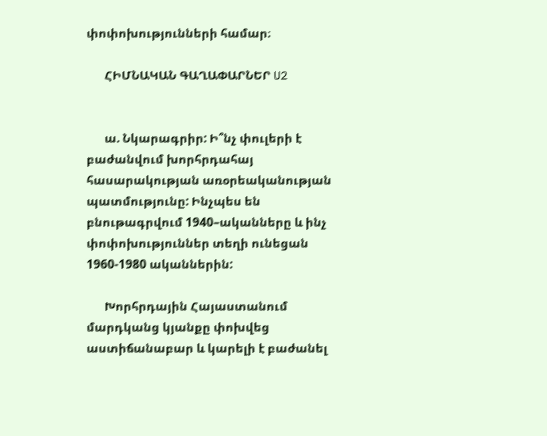փոփոխությունների համար։

      ՀԻՄՆԱԿԱՆ ԳԱՂԱՓԱՐՆԵՐ U2


      ա. Նկարագրիր: Ի՞նչ փուլերի է բաժանվում խորհրդահայ հասարակության առօրեականության պատմությունը: Ինչպես են բնութագրվում 1940–ականները և ինչ փոփոխություններ տեղի ունեցան 1960-1980 ականներին:

      Խորհրդային Հայաստանում մարդկանց կյանքը փոխվեց աստիճանաբար և կարելի է բաժանել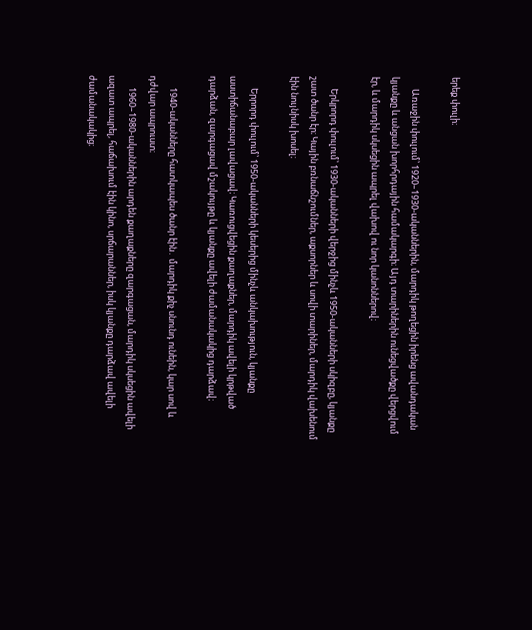երեք փուլի։

      Առաջին փուլում՝ 1920–1930-ականներին, մարդիկ թողեցին իրենց ավանդական կյանքը և անցան խորհրդային համակարգի։ Այդ տարիներին ունեցվածքը վերցվում էր, և մարդիկ սկսեցին ապրել վախով ու նոր կանոններով։

      Երկրորդ փուլում՝ 1930-ականների վերջից մինչև 1950-ականների սկիզբը, կյանքը շատ ծանր էր։ Կային բռնաճնշումներ, աքսորներ և սովի տարիներ, մարդիկ վախենում էին նույնիսկ խոսել։

      Երրորդ փուլում՝ 1950-ականների կեսերից մինչև անկախություն, կյանքը աստիճանաբար լավացավ։ Կառուցվեցին քաղաքներ, մարդիկ ավելի կրթված դարձան, զարգացավ մշակույթը և կյանքը ավելի ժամանակակից դարձավ։

      1940-ականները հատկապես ծանր էին․ մարդիկ քիչ սնունդ ունեին, կար սով և դժվար ապրուստ։
      1960–1980-ականներին արդեն քաղաքները զարգացան, մարդիկ սկսեցին ավելի ազատ ապրել, հաճախում էին կինո, սրճարաններ, իսկ կյանքը դարձավ ավելի ժամանակակից։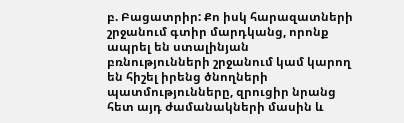բ. Բացատրիր: Քո իսկ հարազատների շրջանում գտիր մարդկանց, որոնք ապրել են ստալինյան բռնությունների շրջանում կամ կարող են հիշել իրենց ծնողների պատմությունները, զրուցիր նրանց հետ այդ ժամանակների մասին և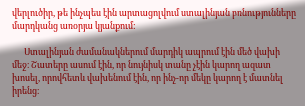վերլուծիր, թե ինչպես էին արտացոլվում ստալինյան բռնությունները մարդկանց առօրյա կյանքում:

      Ստալինյան ժամանակներում մարդիկ ապրում էին մեծ վախի մեջ։ Շատերը ասում էին, որ նույնիսկ տանը չէին կարող ազատ խոսել, որովհետև վախենում էին, որ ինչ-որ մեկը կարող է մատնել իրենց։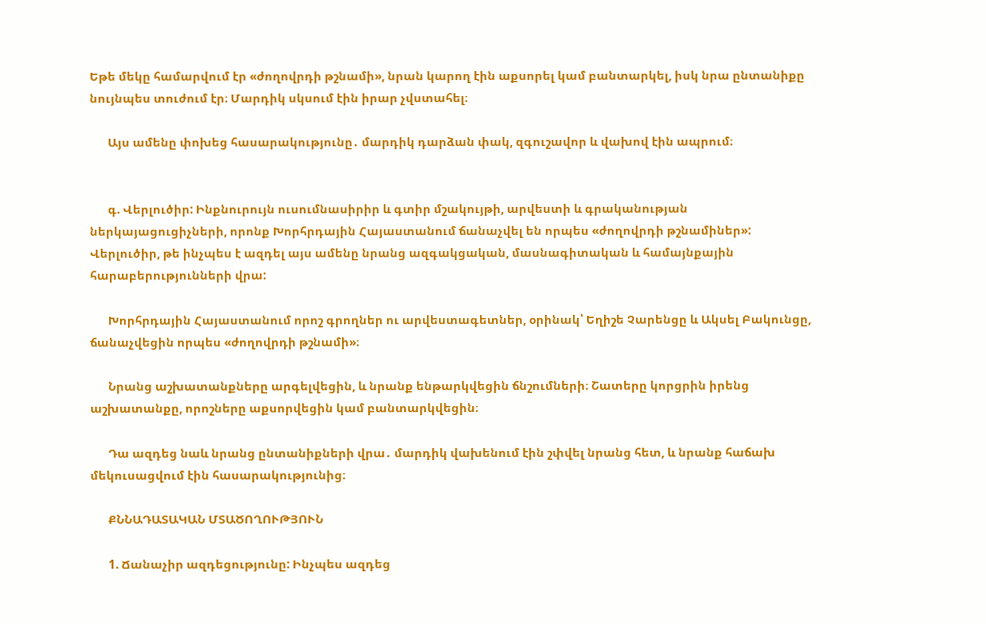Եթե մեկը համարվում էր «ժողովրդի թշնամի», նրան կարող էին աքսորել կամ բանտարկել, իսկ նրա ընտանիքը նույնպես տուժում էր։ Մարդիկ սկսում էին իրար չվստահել։

      Այս ամենը փոխեց հասարակությունը․ մարդիկ դարձան փակ, զգուշավոր և վախով էին ապրում։


      գ. Վերլուծիր: Ինքնուրույն ուսումնասիրիր և գտիր մշակույթի, արվեստի և գրականության ներկայացուցիչների, որոնք Խորհրդային Հայաստանում ճանաչվել են որպես «ժողովրդի թշնամիներ»: Վերլուծիր, թե ինչպես է ազդել այս ամենը նրանց ազգակցական, մասնագիտական և համայնքային հարաբերությունների վրա:

      Խորհրդային Հայաստանում որոշ գրողներ ու արվեստագետներ, օրինակ՝ Եղիշե Չարենցը և Ակսել Բակունցը, ճանաչվեցին որպես «ժողովրդի թշնամի»։

      Նրանց աշխատանքները արգելվեցին, և նրանք ենթարկվեցին ճնշումների։ Շատերը կորցրին իրենց աշխատանքը, որոշները աքսորվեցին կամ բանտարկվեցին։

      Դա ազդեց նաև նրանց ընտանիքների վրա․ մարդիկ վախենում էին շփվել նրանց հետ, և նրանք հաճախ մեկուսացվում էին հասարակությունից։

      ՔՆՆԱԴԱՏԱԿԱՆ ՄՏԱԾՈՂՈՒԹՅՈՒՆ

      1. Ճանաչիր ազդեցությունը: Ինչպես ազդեց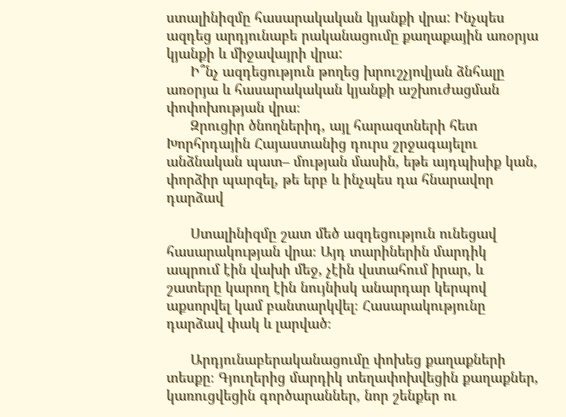ստալինիզմը հասարակական կյանքի վրա: Ինչպես ազդեց արդյունաբե րականացումը քաղաքային առօրյա կյանքի և միջավայրի վրա:
      Ի՞նչ ազդեցություն թողեց խրուշչյովյան ձնհալը առօրյա և հասարակական կյանքի աշխուժացման փոփոխության վրա։
      Զրուցիր ծնողներիդ, այլ հարազտների հետ Խորհրդային Հայաստանից դուրս շրջագայելու անձնական պատ– մության մասին, եթե այդպիսիք կան, փորձիր պարզել, թե երբ և ինչպես դա հնարավոր դարձավ

      Ստալինիզմը շատ մեծ ազդեցություն ունեցավ հասարակության վրա։ Այդ տարիներին մարդիկ ապրում էին վախի մեջ, չէին վստահում իրար, և շատերը կարող էին նույնիսկ անարդար կերպով աքսորվել կամ բանտարկվել։ Հասարակությունը դարձավ փակ և լարված։

      Արդյունաբերականացումը փոխեց քաղաքների տեսքը։ Գյուղերից մարդիկ տեղափոխվեցին քաղաքներ, կառուցվեցին գործարաններ, նոր շենքեր ու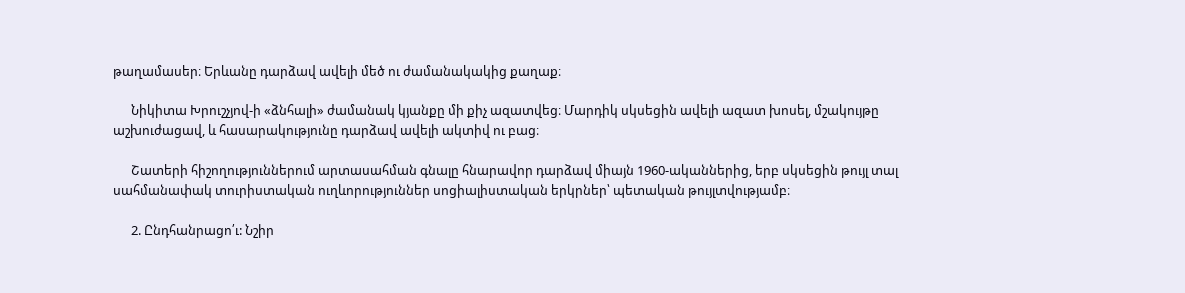թաղամասեր։ Երևանը դարձավ ավելի մեծ ու ժամանակակից քաղաք։

      Նիկիտա Խրուշչյով-ի «ձնհալի» ժամանակ կյանքը մի քիչ ազատվեց։ Մարդիկ սկսեցին ավելի ազատ խոսել, մշակույթը աշխուժացավ, և հասարակությունը դարձավ ավելի ակտիվ ու բաց։

      Շատերի հիշողություններում արտասահման գնալը հնարավոր դարձավ միայն 1960-ականներից, երբ սկսեցին թույլ տալ սահմանափակ տուրիստական ուղևորություններ սոցիալիստական երկրներ՝ պետական թույլտվությամբ։

      2. Ընդհանրացո՛ւ: Նշիր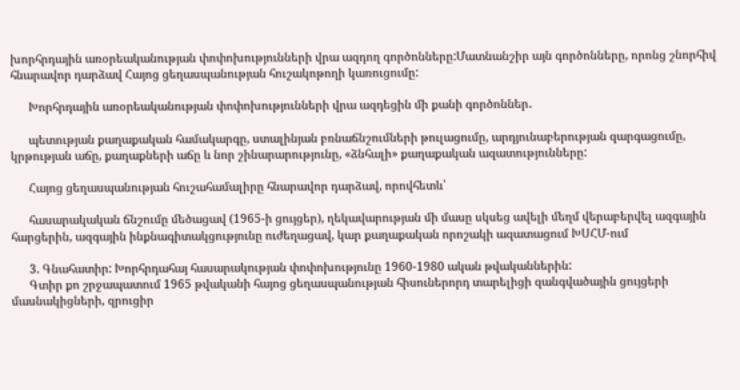խորհրդային առօրեականության փոփոխությունների վրա ազդող գործոնները:Մատնանշիր այն գործոնները, որոնց շնորհիվ հնարավոր դարձավ Հայոց ցեղասպանության հուշակոթողի կառուցումը:

      Խորհրդային առօրեականության փոփոխությունների վրա ազդեցին մի քանի գործոններ․

      պետության քաղաքական համակարգը, ստալինյան բռնաճնշումների թուլացումը, արդյունաբերության զարգացումը, կրթության աճը, քաղաքների աճը և նոր շինարարությունը, «ձնհալի» քաղաքական ազատությունները:

      Հայոց ցեղասպանության հուշահամալիրը հնարավոր դարձավ, որովհետև՝

      հասարակական ճնշումը մեծացավ (1965-ի ցույցեր), ղեկավարության մի մասը սկսեց ավելի մեղմ վերաբերվել ազգային հարցերին, ազգային ինքնագիտակցությունը ուժեղացավ, կար քաղաքական որոշակի ազատացում ԽՍՀՄ-ում

      3. Գնահատիր: Խորհրդահայ հասարակության փոփոխությունը 1960-1980 ական թվականներին:
      Գտիր քո շրջապատում 1965 թվականի հայոց ցեղասպանության հիսուներորդ տարելիցի զանգվածային ցույցերի մասնակիցների, զրուցիր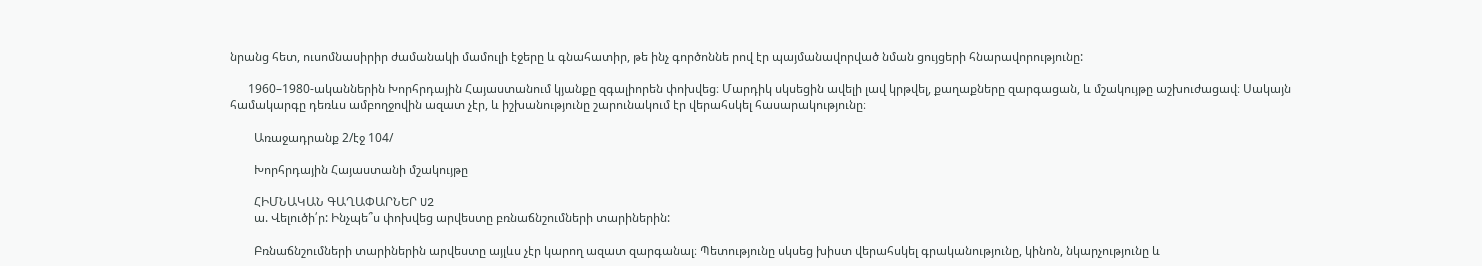նրանց հետ, ուսոմնասիրիր ժամանակի մամուլի էջերը և գնահատիր, թե ինչ գործոննե րով էր պայմանավորված նման ցույցերի հնարավորությունը:

      1960–1980-ականներին Խորհրդային Հայաստանում կյանքը զգալիորեն փոխվեց։ Մարդիկ սկսեցին ավելի լավ կրթվել, քաղաքները զարգացան, և մշակույթը աշխուժացավ։ Սակայն համակարգը դեռևս ամբողջովին ազատ չէր, և իշխանությունը շարունակում էր վերահսկել հասարակությունը։

        Առաջադրանք 2/էջ 104/

        Խորհրդային Հայաստանի մշակույթը

        ՀԻՄՆԱԿԱՆ ԳԱՂԱՓԱՐՆԵՐ U2
        ա. Վելուծի՛ր: Ինչպե՞ս փոխվեց արվեստը բռնաճնշումների տարիներին:

        Բռնաճնշումների տարիներին արվեստը այլևս չէր կարող ազատ զարգանալ։ Պետությունը սկսեց խիստ վերահսկել գրականությունը, կինոն, նկարչությունը և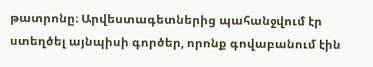թատրոնը։ Արվեստագետներից պահանջվում էր ստեղծել այնպիսի գործեր, որոնք գովաբանում էին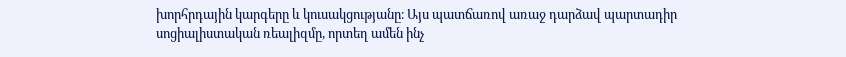խորհրդային կարգերը և կուսակցությանը։ Այս պատճառով առաջ դարձավ պարտադիր սոցիալիստական ռեալիզմը, որտեղ ամեն ինչ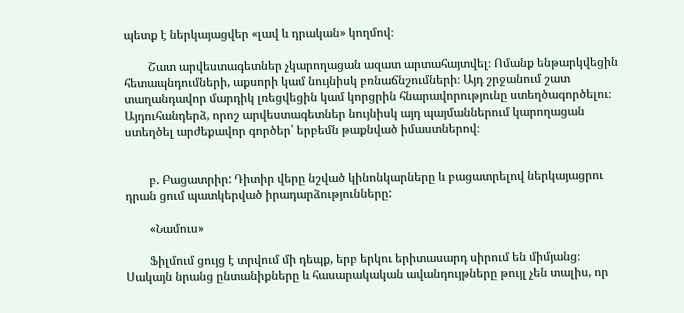պետք է ներկայացվեր «լավ և դրական» կողմով։

        Շատ արվեստագետներ չկարողացան ազատ արտահայտվել։ Ոմանք ենթարկվեցին հետապնդումների, աքսորի կամ նույնիսկ բռնաճնշումների։ Այդ շրջանում շատ տաղանդավոր մարդիկ լռեցվեցին կամ կորցրին հնարավորությունը ստեղծագործելու։ Այդուհանդերձ, որոշ արվեստագետներ նույնիսկ այդ պայմաններում կարողացան ստեղծել արժեքավոր գործեր՝ երբեմն թաքնված իմաստներով։


        բ. Բացատրիր: Դիտիր վերը նշված կինոնկարները և բացատրելով ներկայացրու դրան ցում պատկերված իրադարձությունները:

        «Նամուս»

        Ֆիլմում ցույց է տրվում մի դեպք, երբ երկու երիտասարդ սիրում են միմյանց։ Սակայն նրանց ընտանիքները և հասարակական ավանդույթները թույլ չեն տալիս, որ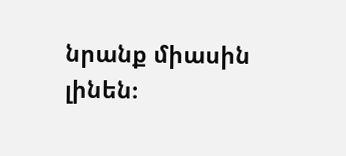նրանք միասին լինեն։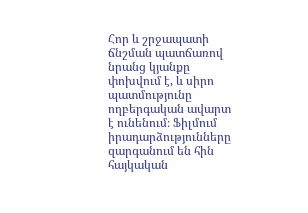Հոր և շրջապատի ճնշման պատճառով նրանց կյանքը փոխվում է, և սիրո պատմությունը ողբերգական ավարտ է ունենում։ Ֆիլմում իրադարձությունները զարգանում են հին հայկական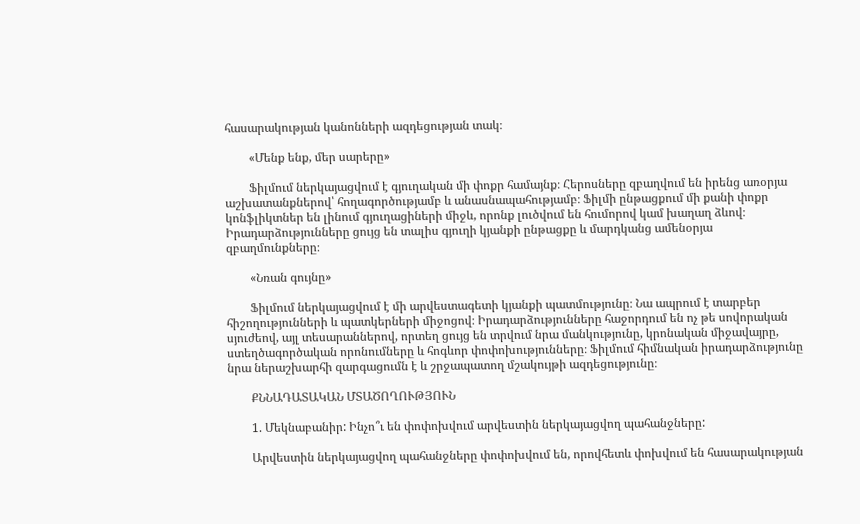հասարակության կանոնների ազդեցության տակ։

        «Մենք ենք, մեր սարերը»

        Ֆիլմում ներկայացվում է գյուղական մի փոքր համայնք։ Հերոսները զբաղվում են իրենց առօրյա աշխատանքներով՝ հողագործությամբ և անասնապահությամբ։ Ֆիլմի ընթացքում մի քանի փոքր կոնֆլիկտներ են լինում գյուղացիների միջև, որոնք լուծվում են հումորով կամ խաղաղ ձևով։ Իրադարձությունները ցույց են տալիս գյուղի կյանքի ընթացքը և մարդկանց ամենօրյա զբաղմունքները։

        «Նռան գույնը»

        Ֆիլմում ներկայացվում է մի արվեստագետի կյանքի պատմությունը։ Նա ապրում է տարբեր հիշողությունների և պատկերների միջոցով։ Իրադարձությունները հաջորդում են ոչ թե սովորական սյուժեով, այլ տեսարաններով, որտեղ ցույց են տրվում նրա մանկությունը, կրոնական միջավայրը, ստեղծագործական որոնումները և հոգևոր փոփոխությունները։ Ֆիլմում հիմնական իրադարձությունը նրա ներաշխարհի զարգացումն է և շրջապատող մշակույթի ազդեցությունը։

        ՔՆՆԱԴԱՏԱԿԱՆ ՄՏԱԾՈՂՈՒԹՅՈՒՆ

        1. Մեկնաբանիր: Ինչո՞ւ են փոփոխվում արվեստին ներկայացվող պահանջները:

        Արվեստին ներկայացվող պահանջները փոփոխվում են, որովհետև փոխվում են հասարակության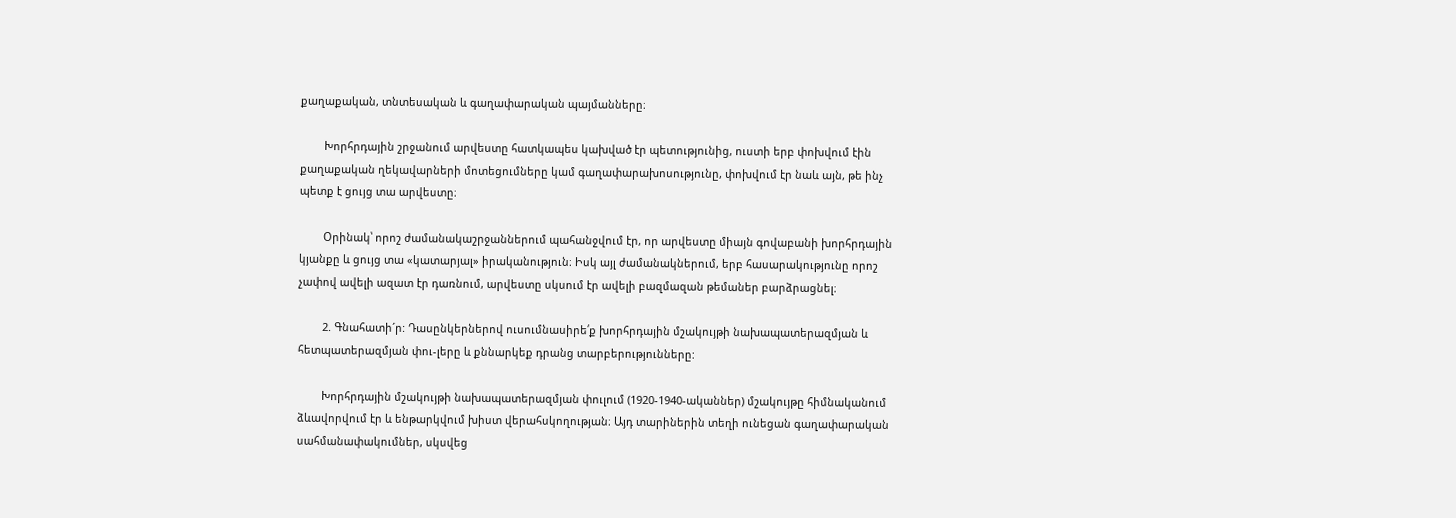քաղաքական, տնտեսական և գաղափարական պայմանները։

        Խորհրդային շրջանում արվեստը հատկապես կախված էր պետությունից, ուստի երբ փոխվում էին քաղաքական ղեկավարների մոտեցումները կամ գաղափարախոսությունը, փոխվում էր նաև այն, թե ինչ պետք է ցույց տա արվեստը։

        Օրինակ՝ որոշ ժամանակաշրջաններում պահանջվում էր, որ արվեստը միայն գովաբանի խորհրդային կյանքը և ցույց տա «կատարյալ» իրականություն։ Իսկ այլ ժամանակներում, երբ հասարակությունը որոշ չափով ավելի ազատ էր դառնում, արվեստը սկսում էր ավելի բազմազան թեմաներ բարձրացնել։

        2. Գնահատի´ր: Դասընկերներով ուսումնասիրե՛ք խորհրդային մշակույթի նախապատերազմյան և հետպատերազմյան փու-լերը և քննարկեք դրանց տարբերությունները:

        Խորհրդային մշակույթի նախապատերազմյան փուլում (1920-1940-ականներ) մշակույթը հիմնականում ձևավորվում էր և ենթարկվում խիստ վերահսկողության։ Այդ տարիներին տեղի ունեցան գաղափարական սահմանափակումներ, սկսվեց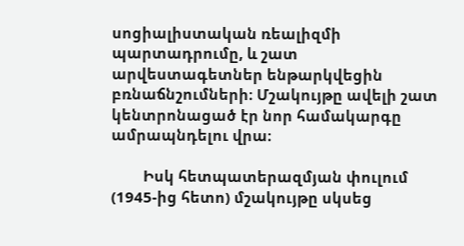սոցիալիստական ռեալիզմի պարտադրումը, և շատ արվեստագետներ ենթարկվեցին բռնաճնշումների։ Մշակույթը ավելի շատ կենտրոնացած էր նոր համակարգը ամրապնդելու վրա։

        Իսկ հետպատերազմյան փուլում (1945-ից հետո) մշակույթը սկսեց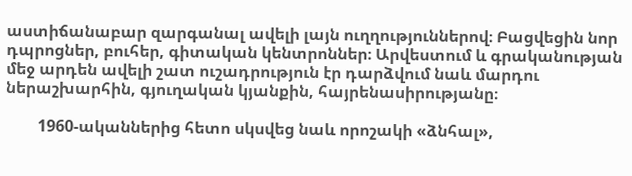աստիճանաբար զարգանալ ավելի լայն ուղղություններով։ Բացվեցին նոր դպրոցներ, բուհեր, գիտական կենտրոններ։ Արվեստում և գրականության մեջ արդեն ավելի շատ ուշադրություն էր դարձվում նաև մարդու ներաշխարհին, գյուղական կյանքին, հայրենասիրությանը։

        1960-ականներից հետո սկսվեց նաև որոշակի «ձնհալ»,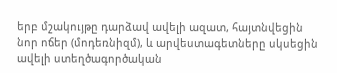երբ մշակույթը դարձավ ավելի ազատ, հայտնվեցին նոր ոճեր (մոդեռնիզմ), և արվեստագետները սկսեցին ավելի ստեղծագործական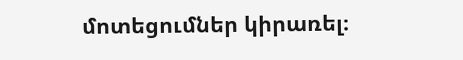մոտեցումներ կիրառել։